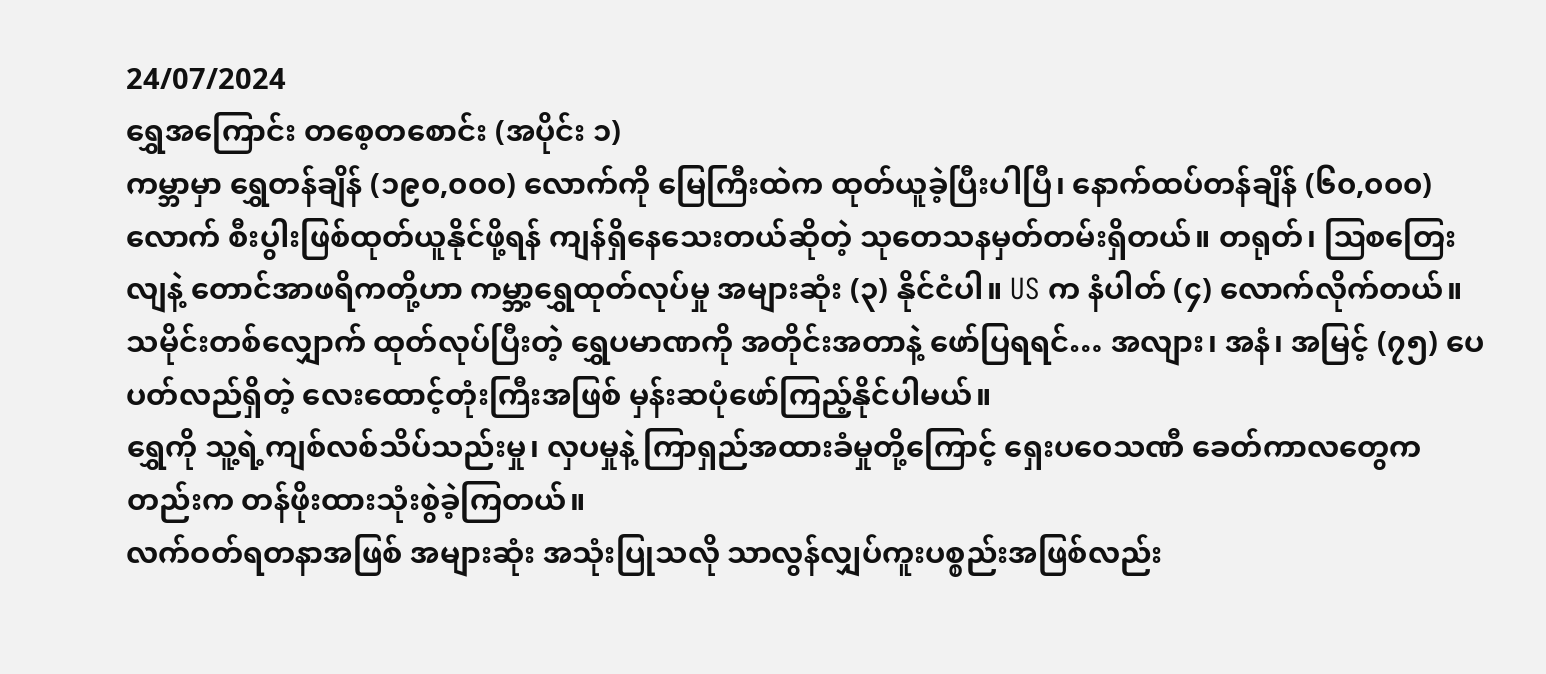24/07/2024
ရွှေအကြောင်း တစေ့တစောင်း (အပိုင်း ၁)
ကမ္ဘာမှာ ရွှေတန်ချိန် (၁၉၀,၀၀၀) လောက်ကို မြေကြီးထဲက ထုတ်ယူခဲ့ပြီးပါပြီ၊ နောက်ထပ်တန်ချိန် (၆၀,၀၀၀) လောက် စီးပွါးဖြစ်ထုတ်ယူနိုင်ဖို့ရန် ကျန်ရှိနေသေးတယ်ဆိုတဲ့ သုတေသနမှတ်တမ်းရှိတယ်။ တရုတ်၊ ဩစတြေးလျနဲ့ တောင်အာဖရိကတို့ဟာ ကမ္ဘာ့ရွှေထုတ်လုပ်မှု အများဆုံး (၃) နိုင်ငံပါ။ US က နံပါတ် (၄) လောက်လိုက်တယ်။
သမိုင်းတစ်လျှောက် ထုတ်လုပ်ပြီးတဲ့ ရွှေပမာဏကို အတိုင်းအတာနဲ့ ဖော်ပြရရင်… အလျား၊ အနံ၊ အမြင့် (၇၅) ပေပတ်လည်ရှိတဲ့ လေးထောင့်တုံးကြီးအဖြစ် မှန်းဆပုံဖော်ကြည့်နိုင်ပါမယ်။
ရွှေကို သူ့ရဲ့ကျစ်လစ်သိပ်သည်းမှု၊ လှပမှုနဲ့ ကြာရှည်အထားခံမှုတို့ကြောင့် ရှေးပဝေသဏီ ခေတ်ကာလတွေကတည်းက တန်ဖိုးထားသုံးစွဲခဲ့ကြတယ်။
လက်ဝတ်ရတနာအဖြစ် အများဆုံး အသုံးပြုသလို သာလွန်လျှပ်ကူးပစ္စည်းအဖြစ်လည်း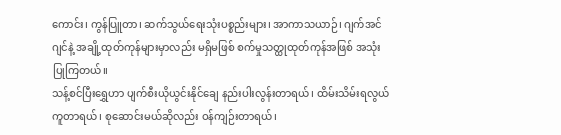ကောင်း၊ ကွန်ပြူတာ၊ ဆက်သွယ်ရေးသုံးပစ္စည်းများ၊ အာကာသယာဉ်၊ ဂျက်အင်ဂျင်နဲ့ အချို့ထုတ်ကုန်များမှာလည်း မရှိမဖြစ် စက်မှုသတ္ထုထုတ်ကုန်အဖြစ် အသုံးပြုကြတယ်။
သန့်စင်ပြီးရွှေဟာ ပျက်စီးယိုယွင်းနိုင်ချေ နည်းပါးလွန်းတာရယ်၊ ထိမ်းသိမ်းရလွယ်ကူတာရယ်၊ စုဆောင်းမယ်ဆိုလည်း ဝန်ကျဉ်းတာရယ်၊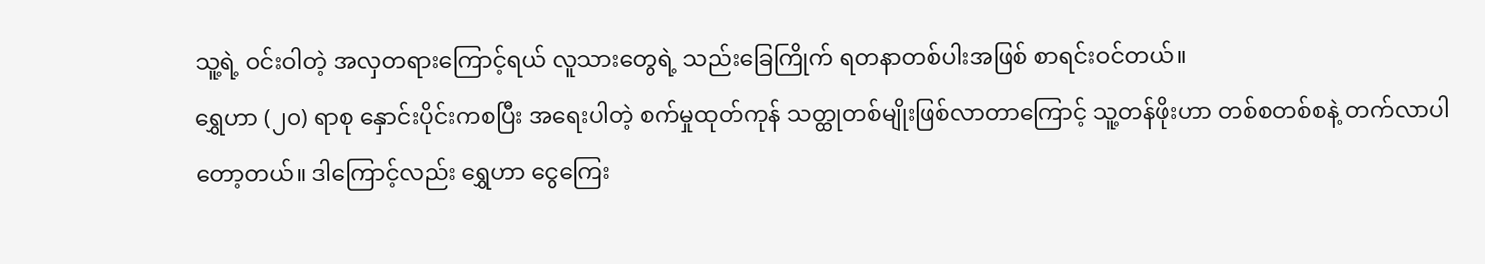သူ့ရဲ့ ဝင်းဝါတဲ့ အလှတရားကြောင့်ရယ် လူသားတွေရဲ့ သည်းခြေကြိုက် ရတနာတစ်ပါးအဖြစ် စာရင်းဝင်တယ်။
ရွှေဟာ (၂၀) ရာစု နှောင်းပိုင်းကစပြီး အရေးပါတဲ့ စက်မှုထုတ်ကုန် သတ္ထုတစ်မျိုးဖြစ်လာတာကြောင့် သူ့တန်ဖိုးဟာ တစ်စတစ်စနဲ့ တက်လာပါတော့တယ်။ ဒါကြောင့်လည်း ရွှေဟာ ငွေကြေး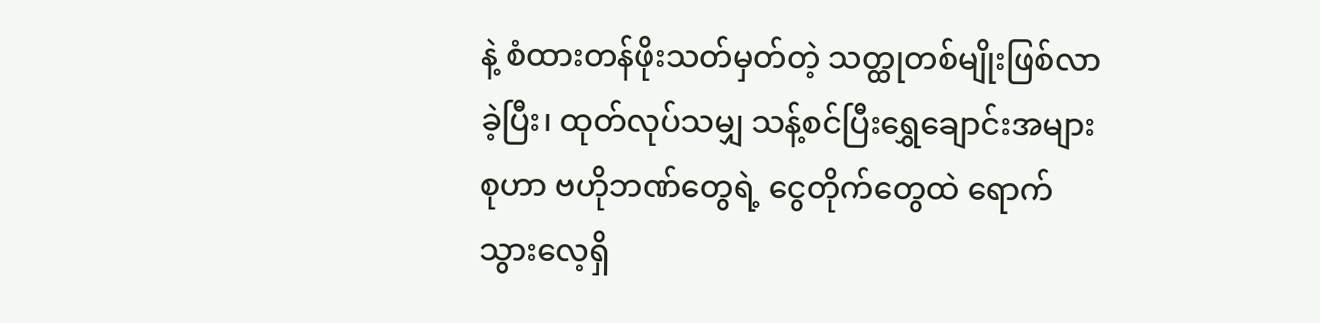နဲ့ စံထားတန်ဖိုးသတ်မှတ်တဲ့ သတ္ထုတစ်မျိုးဖြစ်လာခဲ့ပြီး၊ ထုတ်လုပ်သမျှ သန့်စင်ပြီးရွှေချောင်းအများစုဟာ ဗဟိုဘဏ်တွေရဲ့ ငွေတိုက်တွေထဲ ရောက်သွားလေ့ရှိ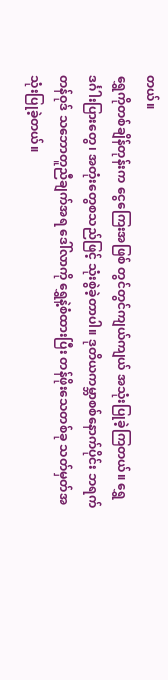တယ်။
ရွှေကိုတစ်ချိန်တုန်းက ငွေကြေးအဖြစ် တွင်တွင်ကျယ်ကျယ် အသုံးပြုခဲ့ကြတယ်။ ရွှေဒင်္ဂါးပြားတွေ၊ အတုံးတွေစသည်ဖြင့် သုံးစွဲခဲ့တာပါ။ ဒုတိယကမ္ဘာစစ်နောက်ပိုင်း ဘရက်တန်ဝုဒ် သဘောတူညီချက်အရ ဒေါ်လာကို ရွှေနဲ့စံထားပြီး တန်ဖိုးသေတစ်ခု သတ်မှတ်အသုံးပြုခဲ့တယ်။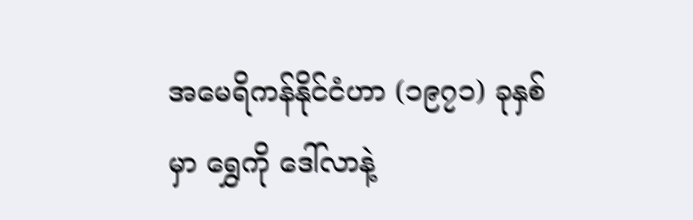အမေရိကန်နိုင်ငံဟာ (၁၉၇၁) ခုနှစ်မှာ ရွှေကို ဒေါ်လာနဲ့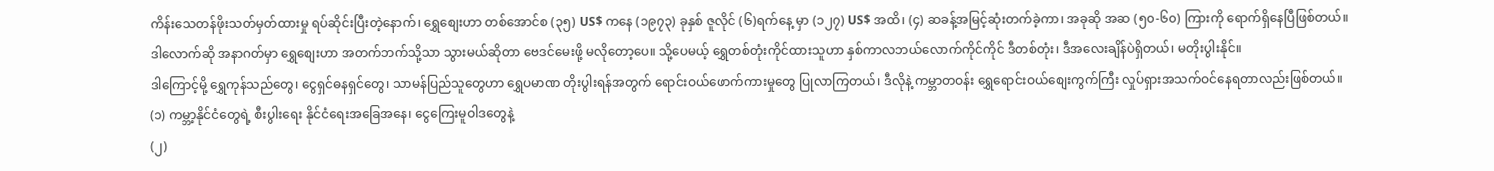ကိန်းသေတန်ဖိုးသတ်မှတ်ထားမှု ရပ်ဆိုင်းပြီးတဲ့နောက်၊ ရွှေစျေးဟာ တစ်အောင်စ (၃၅) US$ ကနေ (၁၉၇၃) ခုနှစ် ဇူလိုင် (၆)ရက်နေ့ မှာ (၁၂၇) US$ အထိ၊ (၄) ဆခန့်အမြင့်ဆုံးတက်ခဲ့ကာ၊ အခုဆို အဆ (၅၀-၆၀) ကြားကို ရောက်ရှိနေပြီဖြစ်တယ်။
ဒါလောက်ဆို အနာဂတ်မှာ ရွှေစျေးဟာ အတက်ဘက်သို့သာ သွားမယ်ဆိုတာ ဗေဒင်မေးဖို့ မလိုတော့ပေ။ သို့ပေမယ့် ရွှေတစ်တုံးကိုင်ထားသူဟာ နှစ်ကာလဘယ်လောက်ကိုင်ကိုင် ဒီတစ်တုံး၊ ဒီအလေးချိန်ပဲရှိတယ်၊ မတိုးပွါးနိုင်။
ဒါကြောင့်မို့ ရွှေကုန်သည်တွေ၊ ငွေရှင်ဓနရှင်တွေ၊ သာမန်ပြည်သူတွေဟာ ရွှေပမာဏ တိုးပွါးရန်အတွက် ရောင်းဝယ်ဖောက်ကားမှုတွေ ပြုလာကြတယ်၊ ဒီလိုနဲ့ ကမ္ဘာတဝန်း ရွှေရောင်းဝယ်စျေးကွက်ကြီး လှုပ်ရှားအသက်ဝင်နေရတာလည်းဖြစ်တယ်။
(၁) ကမ္ဘာ့နိုင်ငံတွေရဲ့ စီးပွါးရေး နိုင်ငံရေးအခြေအနေ၊ ငွေကြေးမူဝါဒတွေနဲ့
(၂)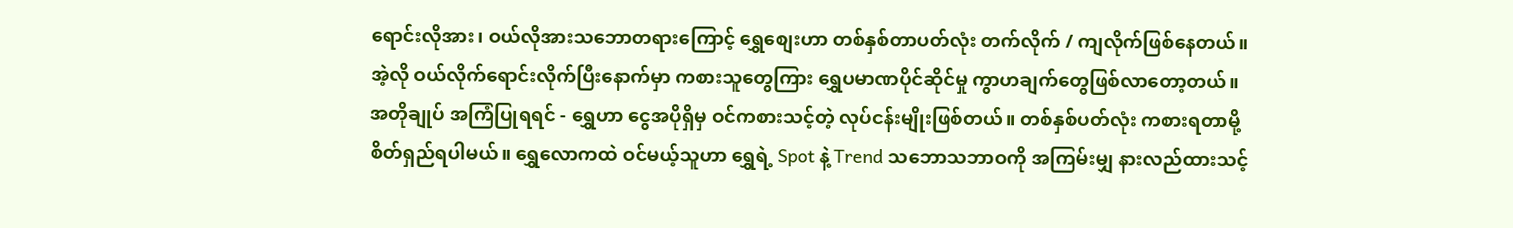ရောင်းလိုအား၊ ဝယ်လိုအားသဘောတရားကြောင့် ရွှေစျေးဟာ တစ်နှစ်တာပတ်လုံး တက်လိုက် / ကျလိုက်ဖြစ်နေတယ်။
အဲ့လို ဝယ်လိုက်ရောင်းလိုက်ပြီးနောက်မှာ ကစားသူတွေကြား ရွှေပမာဏပိုင်ဆိုင်မှု ကွာဟချက်တွေဖြစ်လာတော့တယ်။
အတိုချုပ် အကြံပြုရရင် - ရွှေဟာ ငွေအပိုရှိမှ ဝင်ကစားသင့်တဲ့ လုပ်ငန်းမျိုးဖြစ်တယ်။ တစ်နှစ်ပတ်လုံး ကစားရတာမို့ စိတ်ရှည်ရပါမယ်။ ရွှေလောကထဲ ဝင်မယ့်သူဟာ ရွှေရဲ့ Spot နဲ့ Trend သဘောသဘာဝကို အကြမ်းမျှ နားလည်ထားသင့်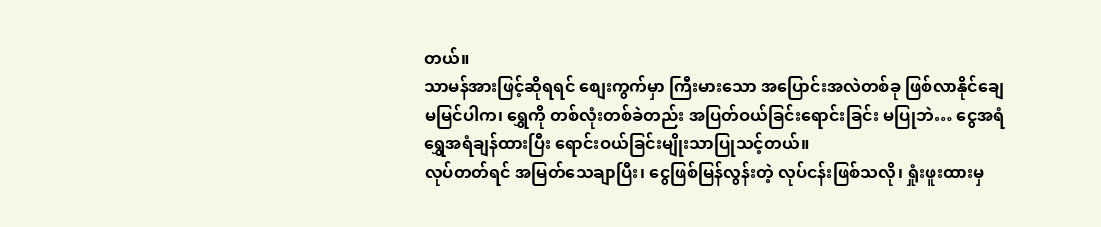တယ်။
သာမန်အားဖြင့်ဆိုရရင် စျေးကွက်မှာ ကြီးမားသော အပြောင်းအလဲတစ်ခု ဖြစ်လာနိုင်ချေ မမြင်ပါက၊ ရွှေကို တစ်လုံးတစ်ခဲတည်း အပြတ်ဝယ်ခြင်းရောင်းခြင်း မပြုဘဲ… ငွေအရံ ရွှေအရံချန်ထားပြီး ရောင်းဝယ်ခြင်းမျိုးသာပြုသင့်တယ်။
လုပ်တတ်ရင် အမြတ်သေချာပြီး၊ ငွေဖြစ်မြန်လွန်းတဲ့ လုပ်ငန်းဖြစ်သလို၊ ရှုံးဖူးထားမှ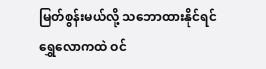မြတ်စွန်းမယ်လို့ သဘောထားနိုင်ရင် ရွှေလောကထဲ ဝင်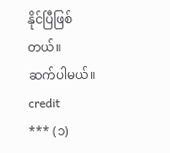နိုင်ပြီဖြစ်တယ်။
ဆက်ပါမယ်။
credit
*** (၁)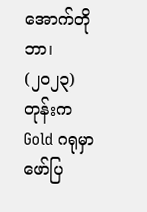အောက်တိုဘာ၊ (၂၀၂၃) တုန်းက Gold ဂရုမှာ ဖော်ပြ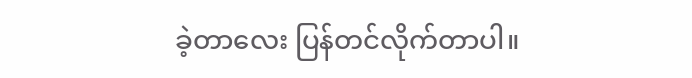ခဲ့တာလေး ပြန်တင်လိုက်တာပါ။